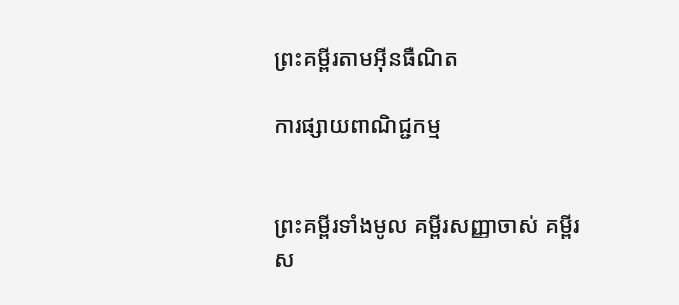ព្រះគម្ពីរតាមអ៊ីនធឺណិត

ការផ្សាយពាណិជ្ជកម្ម


ព្រះគម្ពីរទាំងមូល គម្ពីរសញ្ញាចាស់ គម្ពីរស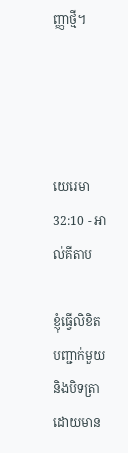ញ្ញាថ្មី។




យេរេមា 32:10 - អាល់គីតាប

ខ្ញុំធ្វើលិខិតបញ្ជាក់មួយ និងបិទត្រា ដោយមាន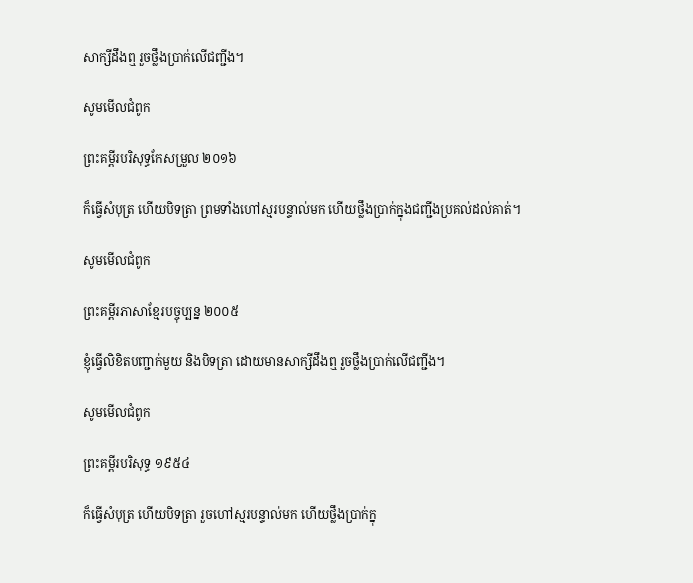សាក្សីដឹងឮ រួចថ្លឹងប្រាក់លើជញ្ជីង។

សូមមើលជំពូក

ព្រះគម្ពីរបរិសុទ្ធកែសម្រួល ២០១៦

ក៏ធ្វើសំបុត្រ ហើយបិទត្រា ព្រមទាំងហៅស្មរបន្ទាល់មក ហើយថ្លឹងប្រាក់ក្នុងជញ្ជីងប្រគល់ដល់គាត់។

សូមមើលជំពូក

ព្រះគម្ពីរភាសាខ្មែរបច្ចុប្បន្ន ២០០៥

ខ្ញុំធ្វើលិខិតបញ្ជាក់មួយ និងបិទត្រា ដោយមានសាក្សីដឹងឮ រួចថ្លឹងប្រាក់លើជញ្ជីង។

សូមមើលជំពូក

ព្រះគម្ពីរបរិសុទ្ធ ១៩៥៤

ក៏ធ្វើសំបុត្រ ហើយបិទត្រា រួចហៅស្មរបន្ទាល់មក ហើយថ្លឹងប្រាក់ក្នុ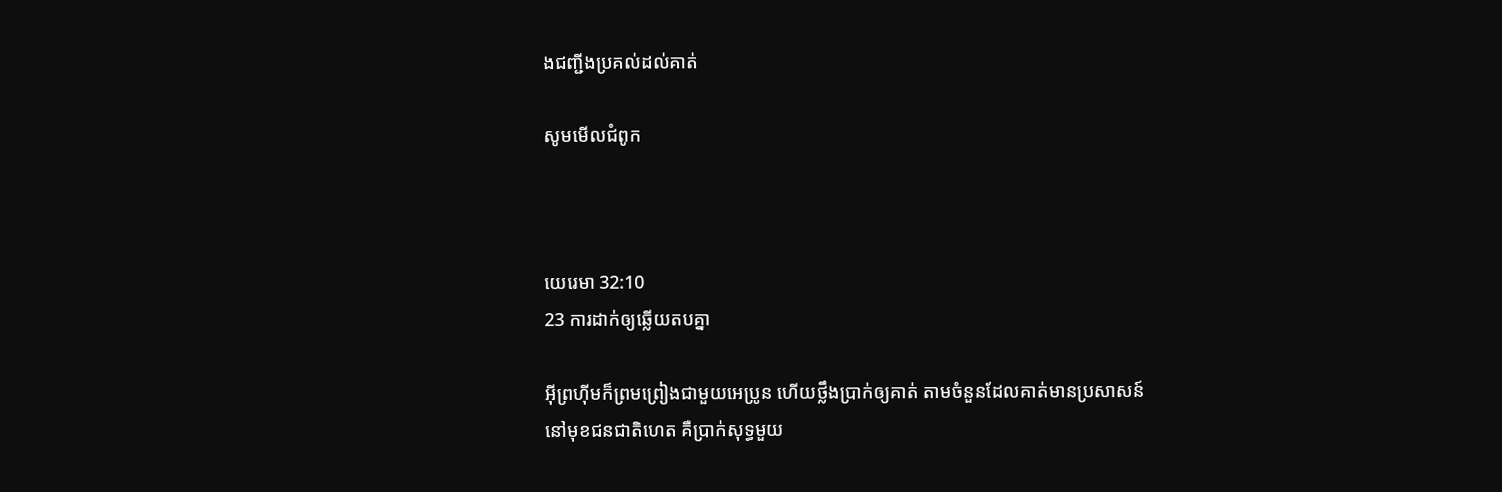ងជញ្ជីងប្រគល់ដល់គាត់

សូមមើលជំពូក



យេរេមា 32:10
23 ការដាក់ឲ្យឆ្លើយតបគ្នា

អ៊ីព្រហ៊ីមក៏ព្រមព្រៀងជាមួយអេប្រូន ហើយថ្លឹងប្រាក់ឲ្យគាត់ តាមចំនួនដែលគាត់មានប្រសាសន៍នៅមុខជន‌ជាតិហេត គឺប្រាក់សុទ្ធមួយ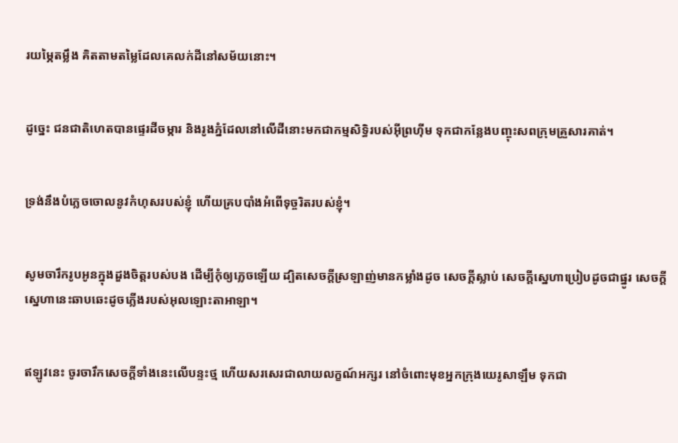រយម្ភៃតម្លឹង គិតតាមតម្លៃដែលគេលក់ដីនៅសម័យនោះ។


ដូច្នេះ ជន‌ជាតិហេតបានផ្ទេរដីចម្ការ និងរូងភ្នំដែលនៅលើដីនោះមកជាកម្ម‌សិទ្ធិរបស់អ៊ីព្រហ៊ីម ទុកជាកន្លែងបញ្ចុះសពក្រុមគ្រួសារគាត់។


ទ្រង់នឹងបំភ្លេចចោលនូវកំហុសរបស់ខ្ញុំ ហើយគ្របបាំងអំពើទុច្ចរិតរបស់ខ្ញុំ។


សូមចារឹករូបអូនក្នុងដួងចិត្តរបស់បង ដើម្បីកុំឲ្យភ្លេចឡើយ ដ្បិតសេចក្ដីស្រឡាញ់មានកម្លាំងដូច សេចក្ដីស្លាប់ សេចក្ដីស្នេហាប្រៀបដូចជាផ្នូរ សេចក្ដីស្នេហានេះឆាប‌ឆេះដូចភ្លើងរបស់អុលឡោះ‌តាអាឡា។


ឥឡូវនេះ ចូរចារឹកសេចក្ដីទាំងនេះលើបន្ទះថ្ម ហើយសរសេរជាលាយ‌លក្ខណ៍អក្សរ នៅចំពោះមុខអ្នកក្រុងយេរូ‌សាឡឹម ទុកជា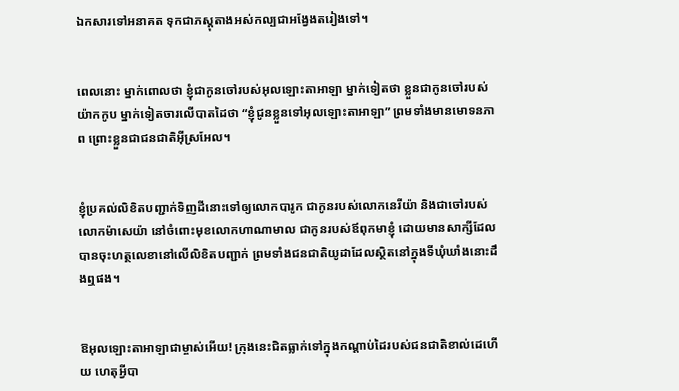ឯក‌សារទៅអនាគត ទុកជាភស្ដុតាងអស់‌កល្បជាអង្វែងតរៀងទៅ។


ពេលនោះ ម្នាក់ពោលថា ខ្ញុំជាកូនចៅរបស់អុលឡោះ‌តាអាឡា ម្នាក់ទៀតថា ខ្លួនជាកូនចៅរបស់យ៉ាកកូប ម្នាក់ទៀតចារលើបាតដៃថា “ខ្ញុំជូនខ្លួនទៅអុលឡោះ‌តាអាឡា” ព្រមទាំងមានមោទន‌ភាព ព្រោះខ្លួនជាជន‌ជាតិអ៊ីស្រ‌អែល។


ខ្ញុំប្រគល់លិខិតបញ្ជាក់ទិញដីនោះទៅឲ្យលោកបារូក ជាកូនរបស់លោកនេរី‌យ៉ា និងជាចៅរបស់លោកម៉ាសេ‌យ៉ា នៅចំពោះមុខលោកហាណា‌មាល ជាកូនរបស់ឪពុកមាខ្ញុំ ដោយមានសាក្សីដែលបានចុះហត្ថ‌លេខានៅលើលិខិតបញ្ជាក់ ព្រមទាំងជន‌ជាតិយូដាដែលស្ថិតនៅក្នុងទីឃុំ‌ឃាំងនោះដឹងឮផង។


ឱអុលឡោះ‌តាអាឡាជាម្ចាស់អើយ! ក្រុងនេះជិតធ្លាក់ទៅក្នុងកណ្ដាប់ដៃរបស់ជន‌ជាតិខាល់ដេហើយ ហេតុអ្វីបា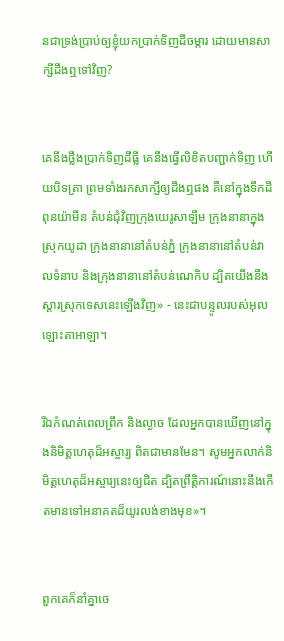នជាទ្រង់ប្រាប់ឲ្យខ្ញុំយកប្រាក់ទិញដីចម្ការ ដោយមានសាក្សីដឹងឮទៅវិញ?


គេនឹងថ្លឹងប្រាក់ទិញដី‌ធ្លី គេនឹងធ្វើលិខិតបញ្ជាក់ទិញ ហើយបិទត្រា ព្រមទាំងរកសាក្សីឲ្យដឹងឮផង គឺនៅក្នុងទឹកដីពុន‌យ៉ាមីន តំបន់ជុំ‌វិញក្រុងយេរូ‌សាឡឹម ក្រុងនានាក្នុងស្រុកយូដា ក្រុងនានានៅតំបន់ភ្នំ ក្រុងនានានៅតំបន់វាលទំនាប និងក្រុងនានានៅតំបន់ណេកិប ដ្បិតយើងនឹងស្ដារស្រុកទេសនេះឡើងវិញ» - នេះជាបន្ទូលរបស់អុលឡោះ‌តាអាឡា។


រីឯកំណត់ពេលព្រឹក និងល្ងាច ដែលអ្នកបានឃើញនៅក្នុងនិមិត្ត‌ហេតុដ៏អស្ចារ្យ ពិតជាមានមែន។ សូមអ្នកលាក់និមិត្ត‌ហេតុដ៏អស្ចារ្យនេះឲ្យជិត ដ្បិតព្រឹត្តិ‌ការណ៍នោះនឹងកើតមានទៅអនាគតដ៏យូរ‌លង់ខាងមុខ»។


ពួកគេក៏នាំគ្នាចេ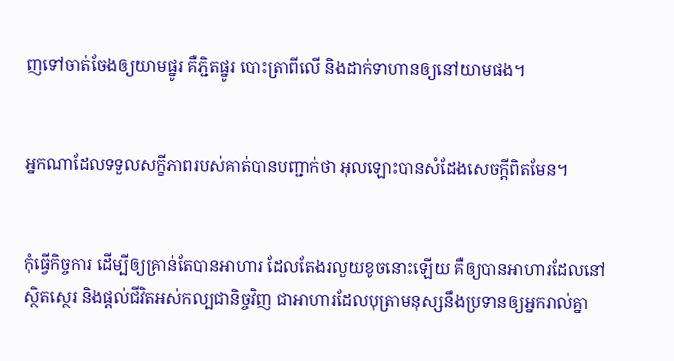ញទៅចាត់ចែងឲ្យយាមផ្នូរ គឺភ្ជិតផ្នូរ បោះត្រាពីលើ និងដាក់ទាហានឲ្យនៅយាមផង។


អ្នកណាដែលទទួលសក្ខី‌ភាពរបស់គាត់បានបញ្ជាក់ថា អុលឡោះបានសំដែងសេចក្ដីពិតមែន។


កុំធ្វើកិច្ចការ ដើម្បីឲ្យគ្រាន់តែបានអាហារ ដែលតែងរលួយខូចនោះឡើយ គឺឲ្យបានអាហារដែលនៅស្ថិត‌ស្ថេរ និងផ្ដល់ជីវិតអស់‌កល្បជា‌និច្ចវិញ ជាអាហារដែលបុត្រាមនុស្សនឹងប្រទានឲ្យអ្នករាល់គ្នា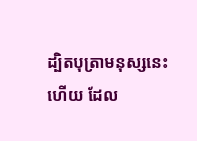ដ្បិតបុត្រាមនុស្សនេះហើយ ដែល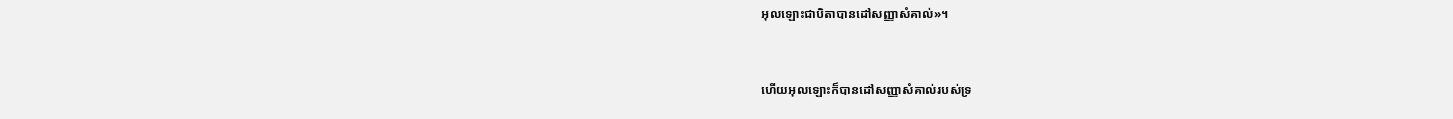អុលឡោះជាបិតាបានដៅសញ្ញាសំគាល់»។


ហើយអុលឡោះក៏បានដៅសញ្ញាសំគាល់របស់ទ្រ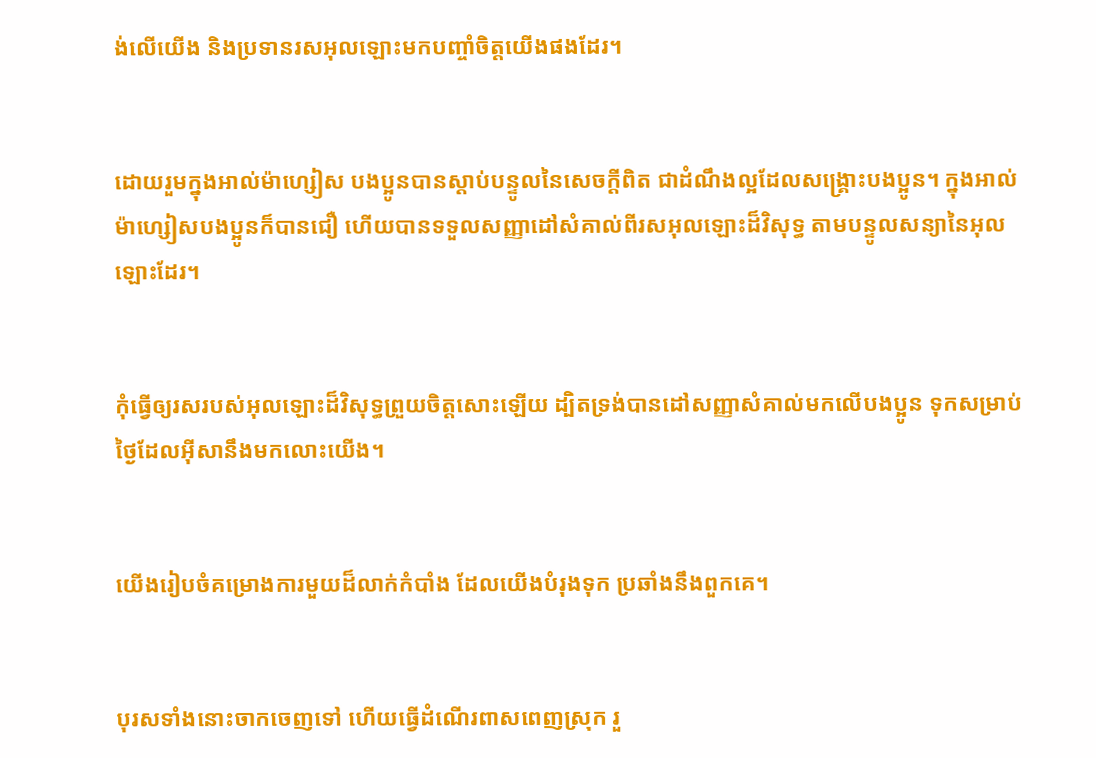ង់លើយើង និងប្រទានរស‌អុលឡោះមកបញ្ចាំចិត្ដយើងផងដែរ។


ដោយរួមក្នុងអាល់ម៉ា‌ហ្សៀស បងប្អូនបានស្ដាប់បន្ទូលនៃសេចក្ដីពិត ជាដំណឹង‌ល្អដែលសង្គ្រោះបងប្អូន។ ក្នុងអាល់ម៉ា‌ហ្សៀសបងប្អូនក៏បានជឿ ហើយបានទទួលសញ្ញាដៅសំគាល់ពីរស‌អុលឡោះដ៏វិសុទ្ធ តាមបន្ទូលសន្យានៃអុលឡោះដែរ។


កុំធ្វើឲ្យរសរបស់អុលឡោះដ៏‌វិសុទ្ធព្រួយចិត្តសោះឡើយ ដ្បិតទ្រង់បានដៅសញ្ញាសំគាល់មកលើបងប្អូន ទុកសម្រាប់ថ្ងៃដែលអ៊ីសានឹងមកលោះយើង។


យើងរៀបចំគម្រោងការមួយដ៏លាក់កំបាំង ដែលយើងបំរុងទុក ប្រឆាំងនឹងពួកគេ។


បុរសទាំងនោះចាកចេញទៅ ហើយធ្វើដំណើរពាស‌ពេញស្រុក រួ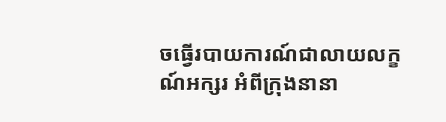ចធ្វើរបាយ‌ការណ៍ជាលាយ‌លក្ខណ៍អក្សរ អំពីក្រុងនានា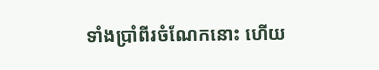ទាំងប្រាំពីរចំណែកនោះ ហើយ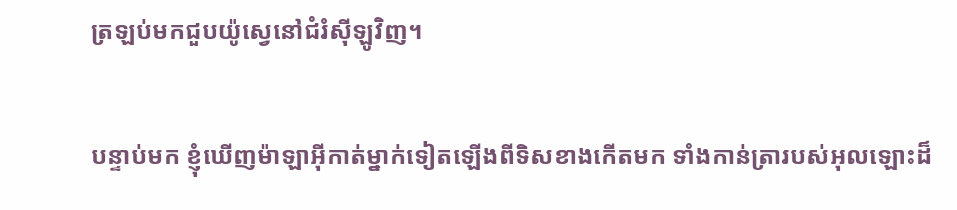ត្រឡប់មកជួបយ៉ូស្វេនៅជំរំស៊ីឡូវិញ។


បន្ទាប់មក ខ្ញុំឃើញម៉ាឡា‌អ៊ីកាត់ម្នាក់ទៀតឡើងពីទិសខាងកើតមក ទាំងកាន់ត្រារបស់អុលឡោះដ៏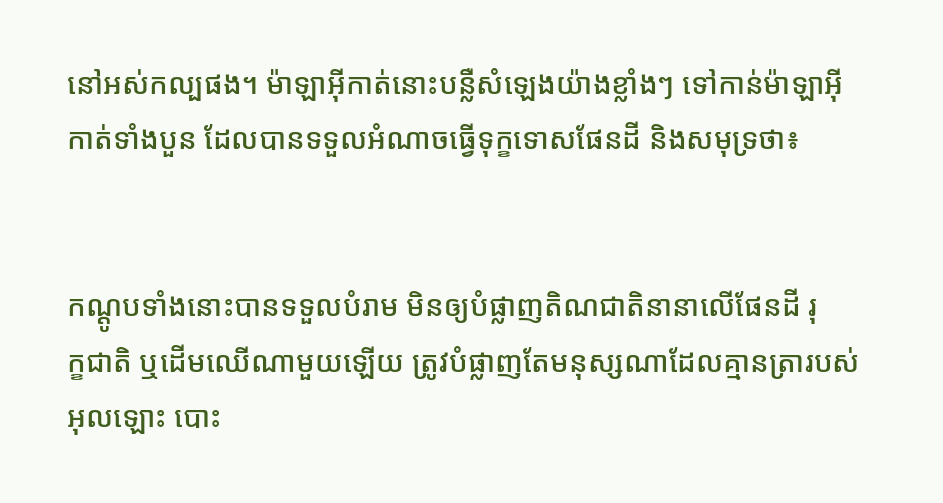នៅអស់‌កល្បផង។ ម៉ាឡា‌អ៊ីកាត់នោះបន្លឺសំឡេងយ៉ាងខ្លាំងៗ ទៅកាន់ម៉ាឡា‌អ៊ីកាត់ទាំងបួន ដែលបានទទួលអំណាចធ្វើទុក្ខទោសផែនដី និងសមុទ្រថា៖


កណ្ដូបទាំងនោះបានទទួលបំរាម មិនឲ្យបំផ្លាញតិណ‌ជាតិនានាលើផែនដី រុក្ខ‌ជាតិ ឬដើមឈើណាមួយឡើយ ត្រូវបំផ្លាញតែមនុស្សណាដែលគ្មានត្រារបស់អុលឡោះ បោះ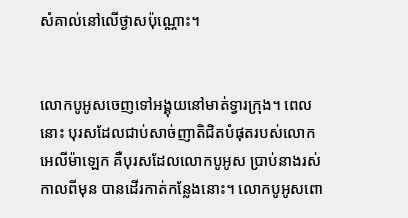សំគាល់នៅលើថ្ងាសប៉ុណ្ណោះ។


លោកបូអូសចេញទៅអង្គុយនៅមាត់ទ្វារក្រុង។ ពេលនោះ បុរសដែលជាប់សាច់ញាតិជិតបំផុតរបស់លោកអេលី‌ម៉ាឡេក គឺបុរសដែលលោកបូអូស ប្រាប់នាងរស់កាលពីមុន បានដើរកាត់កន្លែងនោះ។ លោកបូអូសពោ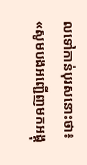លទៅកាន់បុរសនោះថា៖ «សូមបងអញ្ជើញមកអង្គុ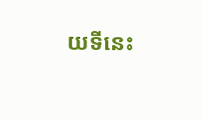យទីនេះ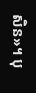សិន»។ បុ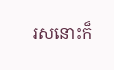រសនោះក៏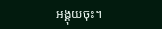អង្គុយចុះ។